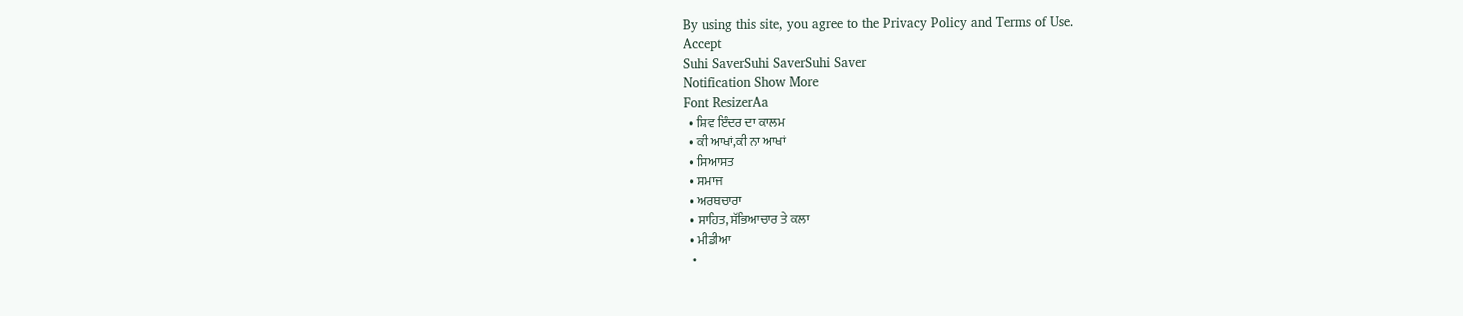By using this site, you agree to the Privacy Policy and Terms of Use.
Accept
Suhi SaverSuhi SaverSuhi Saver
Notification Show More
Font ResizerAa
  • ਸ਼ਿਵ ਇੰਦਰ ਦਾ ਕਾਲਮ
  • ਕੀ ਆਖਾਂ,ਕੀ ਨਾ ਆਖਾਂ
  • ਸਿਆਸਤ
  • ਸਮਾਜ
  • ਅਰਥਚਾਰਾ
  • ਸਾਹਿਤ, ਸੱਭਿਆਚਾਰ ਤੇ ਕਲਾ
  • ਮੀਡੀਆ
  •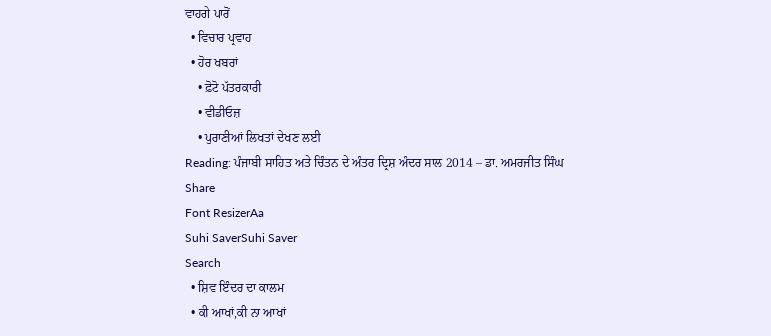ਵਾਹਗੇ ਪਾਰੋਂ
  • ਵਿਚਾਰ ਪ੍ਰਵਾਹ
  • ਹੋਰ ਖਬਰਾਂ
    • ਫ਼ੋਟੋ ਪੱਤਰਕਾਰੀ
    • ਵੀਡੀਓਜ਼
    • ਪੁਰਾਣੀਆਂ ਲਿਖਤਾਂ ਦੇਖਣ ਲਈ
Reading: ਪੰਜਾਬੀ ਸਾਹਿਤ ਅਤੇ ਚਿੰਤਨ ਦੇ ਅੰਤਰ ਦ੍ਰਿਸ਼ ਅੰਦਰ ਸਾਲ 2014 – ਡਾ. ਅਮਰਜੀਤ ਸਿੰਘ
Share
Font ResizerAa
Suhi SaverSuhi Saver
Search
  • ਸ਼ਿਵ ਇੰਦਰ ਦਾ ਕਾਲਮ
  • ਕੀ ਆਖਾਂ,ਕੀ ਨਾ ਆਖਾਂ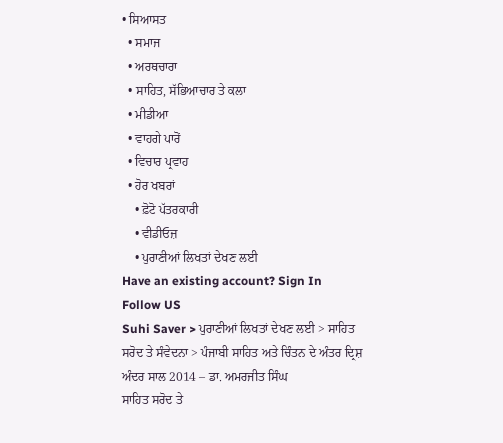• ਸਿਆਸਤ
  • ਸਮਾਜ
  • ਅਰਥਚਾਰਾ
  • ਸਾਹਿਤ, ਸੱਭਿਆਚਾਰ ਤੇ ਕਲਾ
  • ਮੀਡੀਆ
  • ਵਾਹਗੇ ਪਾਰੋਂ
  • ਵਿਚਾਰ ਪ੍ਰਵਾਹ
  • ਹੋਰ ਖਬਰਾਂ
    • ਫ਼ੋਟੋ ਪੱਤਰਕਾਰੀ
    • ਵੀਡੀਓਜ਼
    • ਪੁਰਾਣੀਆਂ ਲਿਖਤਾਂ ਦੇਖਣ ਲਈ
Have an existing account? Sign In
Follow US
Suhi Saver > ਪੁਰਾਣੀਆਂ ਲਿਖਤਾਂ ਦੇਖਣ ਲਈ > ਸਾਹਿਤ ਸਰੋਦ ਤੇ ਸੰਵੇਦਨਾ > ਪੰਜਾਬੀ ਸਾਹਿਤ ਅਤੇ ਚਿੰਤਨ ਦੇ ਅੰਤਰ ਦ੍ਰਿਸ਼ ਅੰਦਰ ਸਾਲ 2014 – ਡਾ. ਅਮਰਜੀਤ ਸਿੰਘ
ਸਾਹਿਤ ਸਰੋਦ ਤੇ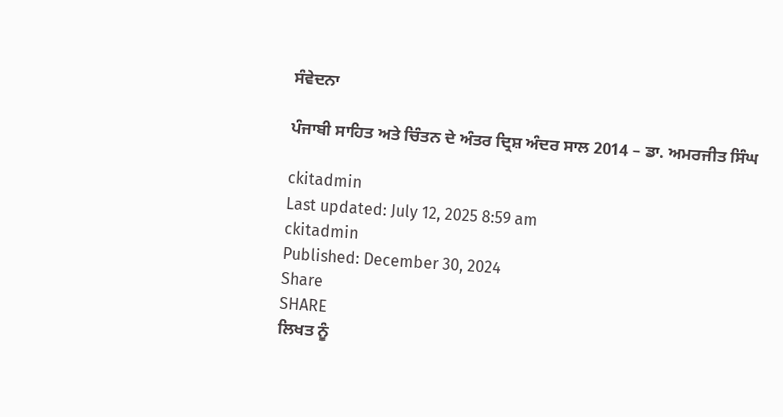ਸੰਵੇਦਨਾ

ਪੰਜਾਬੀ ਸਾਹਿਤ ਅਤੇ ਚਿੰਤਨ ਦੇ ਅੰਤਰ ਦ੍ਰਿਸ਼ ਅੰਦਰ ਸਾਲ 2014 – ਡਾ. ਅਮਰਜੀਤ ਸਿੰਘ

ckitadmin
Last updated: July 12, 2025 8:59 am
ckitadmin
Published: December 30, 2024
Share
SHARE
ਲਿਖਤ ਨੂੰ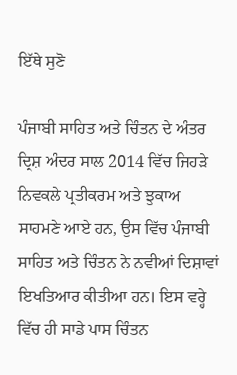ਇੱਥੇ ਸੁਣੋ

ਪੰਜਾਬੀ ਸਾਹਿਤ ਅਤੇ ਚਿੰਤਨ ਦੇ ਅੰਤਰ ਦ੍ਰਿਸ਼ ਅੰਦਰ ਸਾਲ 2014 ਵਿੱਚ ਜਿਹੜੇ ਨਿਵਕਲੇ ਪ੍ਰਤੀਕਰਮ ਅਤੇ ਝੁਕਾਅ ਸਾਹਮਣੇ ਆਏ ਹਨ, ਉਸ ਵਿੱਚ ਪੰਜਾਬੀ ਸਾਹਿਤ ਅਤੇ ਚਿੰਤਨ ਨੇ ਨਵੀਆਂ ਦਿਸ਼ਾਵਾਂ ਇਖਤਿਆਰ ਕੀਤੀਆ ਹਨ। ਇਸ ਵਰ੍ਹੇ ਵਿੱਚ ਹੀ ਸਾਡੇ ਪਾਸ ਚਿੰਤਨ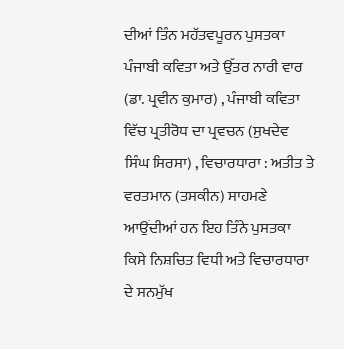ਦੀਆਂ ਤਿੰਨ ਮਹੱਤਵਪੂਰਨ ਪੁਸਤਕਾ ਪੰਜਾਬੀ ਕਵਿਤਾ ਅਤੇ ਉੱਤਰ ਨਾਰੀ ਵਾਰ (ਡਾ. ਪ੍ਰਵੀਨ ਕੁਮਾਰ) , ਪੰਜਾਬੀ ਕਵਿਤਾ ਵਿੱਚ ਪ੍ਰਤੀਰੋਧ ਦਾ ਪ੍ਰਵਚਨ (ਸੁਖਦੇਵ ਸਿੰਘ ਸਿਰਸਾ) , ਵਿਚਾਰਧਾਰਾ : ਅਤੀਤ ਤੇ ਵਰਤਮਾਨ (ਤਸਕੀਨ) ਸਾਹਮਣੇ ਆਉਂਦੀਆਂ ਹਨ ਇਹ ਤਿੰਨੇ ਪੁਸਤਕਾ ਕਿਸੇ ਨਿਸ਼ਚਿਤ ਵਿਧੀ ਅਤੇ ਵਿਚਾਰਧਾਰਾ ਦੇ ਸਨਮੁੱਖ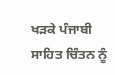ਖੜਕੇ ਪੰਜਾਬੀ ਸਾਹਿਤ ਚਿੰਤਨ ਨੂੰ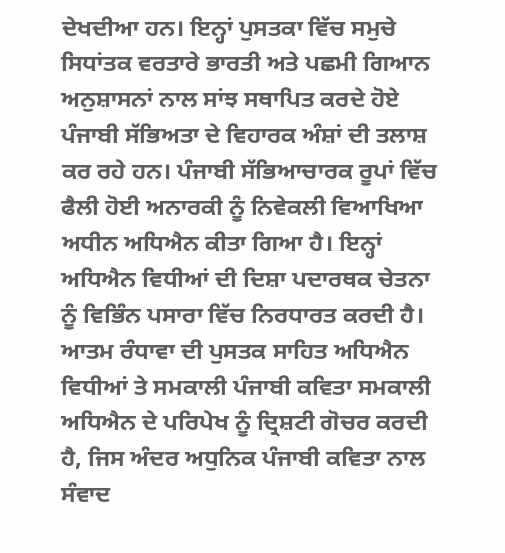ਦੇਖਦੀਆ ਹਨ। ਇਨ੍ਹਾਂ ਪੁਸਤਕਾ ਵਿੱਚ ਸਮੁਚੇ ਸਿਧਾਂਤਕ ਵਰਤਾਰੇ ਭਾਰਤੀ ਅਤੇ ਪਛਮੀ ਗਿਆਨ ਅਨੁਸ਼ਾਸਨਾਂ ਨਾਲ ਸਾਂਝ ਸਥਾਪਿਤ ਕਰਦੇ ਹੋਏ ਪੰਜਾਬੀ ਸੱਭਿਅਤਾ ਦੇ ਵਿਹਾਰਕ ਅੰਸ਼ਾਂ ਦੀ ਤਲਾਸ਼ ਕਰ ਰਹੇ ਹਨ। ਪੰਜਾਬੀ ਸੱਭਿਆਚਾਰਕ ਰੂਪਾਂ ਵਿੱਚ ਫੈਲੀ ਹੋਈ ਅਨਾਰਕੀ ਨੂੰ ਨਿਵੇਕਲੀ ਵਿਆਖਿਆ ਅਧੀਨ ਅਧਿਐਨ ਕੀਤਾ ਗਿਆ ਹੈ। ਇਨ੍ਹਾਂ ਅਧਿਐਨ ਵਿਧੀਆਂ ਦੀ ਦਿਸ਼ਾ ਪਦਾਰਥਕ ਚੇਤਨਾ ਨੂੰ ਵਿਭਿੰਨ ਪਸਾਰਾ ਵਿੱਚ ਨਿਰਧਾਰਤ ਕਰਦੀ ਹੈ। ਆਤਮ ਰੰਧਾਵਾ ਦੀ ਪੁਸਤਕ ਸਾਹਿਤ ਅਧਿਐਨ ਵਿਧੀਆਂ ਤੇ ਸਮਕਾਲੀ ਪੰਜਾਬੀ ਕਵਿਤਾ ਸਮਕਾਲੀ ਅਧਿਐਨ ਦੇ ਪਰਿਪੇਖ ਨੂੰ ਦ੍ਰਿਸ਼ਟੀ ਗੋਚਰ ਕਰਦੀ ਹੈ, ਜਿਸ ਅੰਦਰ ਅਧੁਨਿਕ ਪੰਜਾਬੀ ਕਵਿਤਾ ਨਾਲ ਸੰਵਾਦ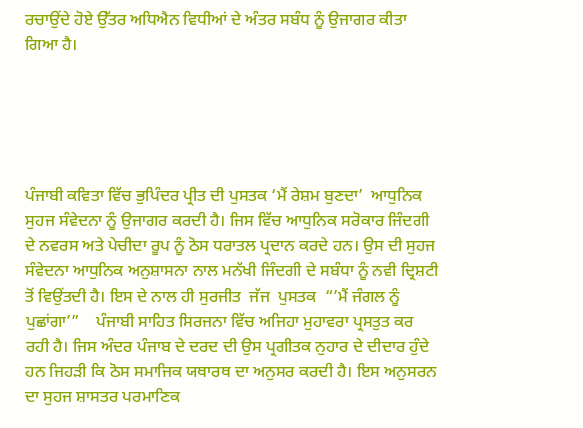ਰਚਾਉਂਦੇ ਹੋਏ ਉੱਤਰ ਅਧਿਐਨ ਵਿਧੀਆਂ ਦੇ ਅੰਤਰ ਸਬੰਧ ਨੂੰ ਉਜਾਗਰ ਕੀਤਾ ਗਿਆ ਹੈ।





ਪੰਜਾਬੀ ਕਵਿਤਾ ਵਿੱਚ ਭੁਪਿੰਦਰ ਪ੍ਰੀਤ ਦੀ ਪੁਸਤਕ ‘ਮੈਂ ਰੇਸ਼ਮ ਬੁਣਦਾ’  ਆਧੁਨਿਕ ਸੁਹਜ ਸੰਵੇਦਨਾ ਨੂੰ ਉਜਾਗਰ ਕਰਦੀ ਹੈ। ਜਿਸ ਵਿੱਚ ਆਧੁਨਿਕ ਸਰੋਕਾਰ ਜਿੰਦਗੀ ਦੇ ਨਵਰਸ ਅਤੇ ਪੇਚੀਦਾ ਰੂਪ ਨੂੰ ਠੋਸ ਧਰਾਤਲ ਪ੍ਰਦਾਨ ਕਰਦੇ ਹਨ। ਉਸ ਦੀ ਸੁਹਜ ਸੰਵੇਦਨਾ ਆਧੁਨਿਕ ਅਨੁਸ਼ਾਸਨਾ ਨਾਲ ਮਨੱਖੀ ਜਿੰਦਗੀ ਦੇ ਸਬੰਧਾ ਨੂੰ ਨਵੀ ਦ੍ਰਿਸ਼ਟੀ ਤੋਂ ਵਿਉਂਤਦੀ ਹੈ। ਇਸ ਦੇ ਨਾਲ ਹੀ ਸੁਰਜੀਤ  ਜੱਜ  ਪੁਸਤਕ  “’ਮੈਂ ਜੰਗਲ ਨੂੰ ਪੁਛਾਂਗਾ’”    ਪੰਜਾਬੀ ਸਾਹਿਤ ਸਿਰਜਨਾ ਵਿੱਚ ਅਜਿਹਾ ਮੁਹਾਵਰਾ ਪ੍ਰਸਤੁਤ ਕਰ ਰਹੀ ਹੈ। ਜਿਸ ਅੰਦਰ ਪੰਜਾਬ ਦੇ ਦਰਦ ਦੀ ਉਸ ਪ੍ਰਗੀਤਕ ਨੁਹਾਰ ਦੇ ਦੀਦਾਰ ਹੁੰਦੇ ਹਨ ਜਿਹੜੀ ਕਿ ਠੋਸ ਸਮਾਜਿਕ ਯਥਾਰਥ ਦਾ ਅਨੁਸਰ ਕਰਦੀ ਹੈ। ਇਸ ਅਨੁਸਰਨ ਦਾ ਸੁਹਜ ਸ਼ਾਸਤਰ ਪਰਮਾਣਿਕ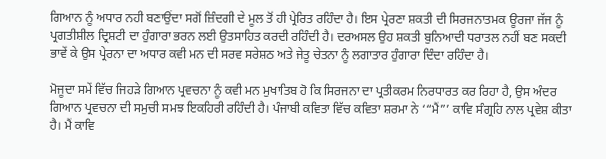ਗਿਆਨ ਨੂੰ ਅਧਾਰ ਨਹੀ ਬਣਾਉਂਦਾ ਸਗੋਂ ਜ਼ਿੰਦਗੀ ਦੇ ਮੂਲ ਤੋਂ ਹੀ ਪ੍ਰੇਰਿਤ ਰਹਿੰਦਾ ਹੈ। ਇਸ ਪ੍ਰੇਰਣਾ ਸ਼ਕਤੀ ਦੀ ਸਿਰਜਨਾਤਮਕ ਊਰਜਾ ਜੱਜ ਨੂੰ ਪ੍ਰਗਤੀਸ਼ੀਲ ਦ੍ਰਿਸ਼ਟੀ ਦਾ ਹੁੰਗਾਰਾ ਭਰਨ ਲਈ ਉਤਸਾਹਿਤ ਕਰਦੀ ਰਹਿੰਦੀ ਹੈ। ਦਰਅਸਲ ਉਹ ਸ਼ਕਤੀ ਬੁਨਿਆਦੀ ਧਰਾਤਲ ਨਹੀਂ ਬਣ ਸਕਦੀ ਭਾਵੇਂ ਕੇ ਉਸ ਪ੍ਰੇਰਨਾ ਦਾ ਅਧਾਰ ਕਵੀ ਮਨ ਦੀ ਸਰਵ ਸਰੇਸ਼ਠ ਅਤੇ ਜੇਤੂ ਚੇਤਨਾ ਨੂੰ ਲਗਾਤਾਰ ਹੁੰਗਾਰਾ ਦਿੰਦਾ ਰਹਿੰਦਾ ਹੈ।

ਮੋਜੂਦਾ ਸਮੇਂ ਵਿੱਚ ਜਿਹੜੇ ਗਿਆਨ ਪ੍ਰਵਚਨਾ ਨੂੰ ਕਵੀ ਮਨ ਮੁਖਾਤਿਬ ਹੋ ਕਿ ਸਿਰਜਨਾ ਦਾ ਪ੍ਰਤੀਕਰਮ ਨਿਰਧਾਰਤ ਕਰ ਰਿਹਾ ਹੈ, ਉਸ ਅੰਦਰ ਗਿਆਨ ਪ੍ਰਵਚਨਾ ਦੀ ਸਮੁਚੀ ਸਮਝ ਇਕਹਿਰੀ ਰਹਿੰਦੀ ਹੈ। ਪੰਜਾਬੀ ਕਵਿਤਾ ਵਿੱਚ ਕਵਿਤਾ ਸ਼ਰਮਾ ਨੇ ‘“ਮੈਂ”’ ਕਾਵਿ ਸੰਗ੍ਰਹਿ ਨਾਲ ਪ੍ਰਵੇਸ਼ ਕੀਤਾ ਹੈ। ਮੈਂ ਕਾਵਿ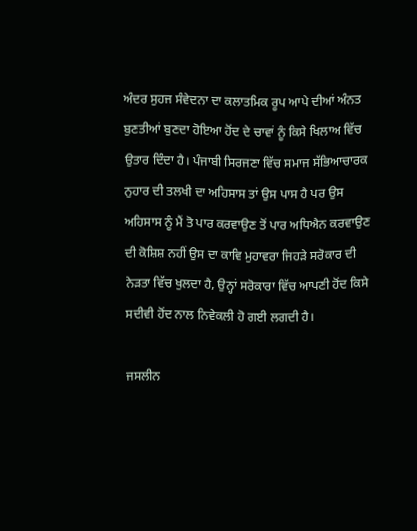ਅੰਦਰ ਸੁਹਜ ਸੰਵੇਦਨਾ ਦਾ ਕਲਾਤਮਿਕ ਰੂਪ ਆਪੇ ਦੀਆਂ ਅੰਨਤ ਬੁਣਤੀਆਂ ਬੁਣਦਾ ਹੋਇਆ ਹੋਂਦ ਦੇ ਚਾਵਾਂ ਨੂੰ ਕਿਸੇ ਖਿਲਾਅ ਵਿੱਚ ਉਤਾਰ ਦਿੰਦਾ ਹੈ। ਪੰਜਾਬੀ ਸਿਰਜਣਾ ਵਿੱਚ ਸਮਾਜ ਸੱਭਿਆਚਾਰਕ ਨੁਹਾਰ ਦੀ ਤਲਖੀ ਦਾ ਅਹਿਸਾਸ ਤਾਂ ਉਸ ਪਾਸ ਹੈ ਪਰ ਉਸ ਅਹਿਸਾਸ ਨੂੰ ਮੈਂ ਤੋ ਪਾਰ ਕਰਵਾਉਣ ਤੋਂ ਪਾਰ ਅਧਿਐਨ ਕਰਵਾਉਣ ਦੀ ਕੋਸ਼ਿਸ਼ ਨਹੀਂ ਉਸ ਦਾ ਕਾਵਿ ਮੁਹਾਵਰਾ ਜਿਹੜੇ ਸਰੋਕਾਰ ਦੀ ਨੇੜਤਾ ਵਿੱਚ ਖੁਲਦਾ ਹੈ, ਉਨ੍ਹਾਂ ਸਰੋਕਾਰਾ ਵਿੱਚ ਆਪਣੀ ਹੋਂਦ ਕਿਸੇ ਸਦੀਵੀ ਹੋਂਦ ਨਾਲ ਨਿਵੇਕਲੀ ਹੋ ਗਈ ਲਗਦੀ ਹੈ।

ਜਸਲੀਨ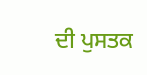ਦੀ ਪੁਸਤਕ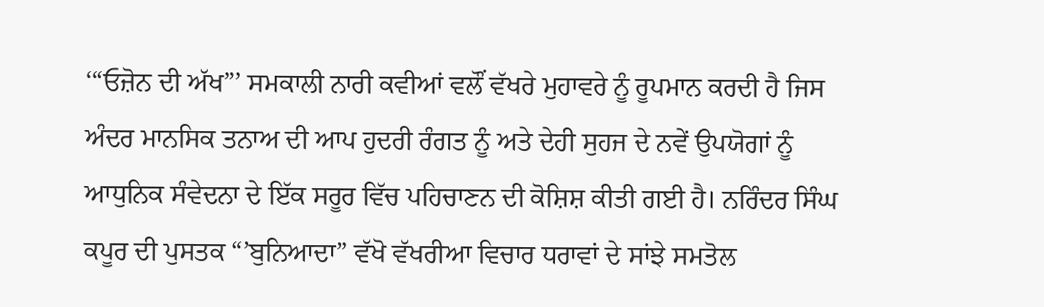‘“ਓਜ਼ੋਨ ਦੀ ਅੱਖ”’ ਸਮਕਾਲੀ ਨਾਰੀ ਕਵੀਆਂ ਵਲੌਂ ਵੱਖਰੇ ਮੁਹਾਵਰੇ ਨੂੰ ਰੂਪਮਾਨ ਕਰਦੀ ਹੈ ਜਿਸ ਅੰਦਰ ਮਾਨਸਿਕ ਤਨਾਅ ਦੀ ਆਪ ਹੁਦਰੀ ਰੰਗਤ ਨੂੰ ਅਤੇ ਦੇਹੀ ਸੁਹਜ ਦੇ ਨਵੇਂ ਉਪਯੋਗਾਂ ਨੂੰ ਆਧੁਨਿਕ ਸੰਵੇਦਨਾ ਦੇ ਇੱਕ ਸਰੂਰ ਵਿੱਚ ਪਹਿਚਾਣਨ ਦੀ ਕੋਸ਼ਿਸ਼ ਕੀਤੀ ਗਈ ਹੈ। ਨਰਿੰਦਰ ਸਿੰਘ ਕਪੂਰ ਦੀ ਪੁਸਤਕ “’ਬੁਨਿਆਦਾ” ਵੱਖੋ ਵੱਖਰੀਆ ਵਿਚਾਰ ਧਰਾਵਾਂ ਦੇ ਸਾਂਝੇ ਸਮਤੋਲ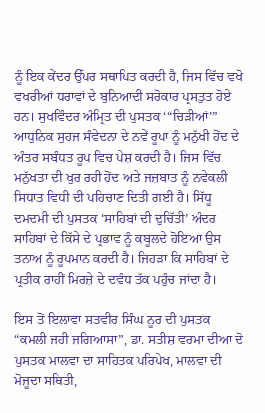ਨੂੰ ਇਕ ਕੇਂਦਰ ਉੱਪਰ ਸਥਾਪਿਤ ਕਰਦੀ ਹੈ, ਜਿਸ ਵਿੱਚ ਵਖੋ ਵਖਰੀਆਂ ਧਰਾਵਾਂ ਦੇ ਬੁਨਿਆਦੀ ਸਰੋਕਾਰ ਪ੍ਰਸਤੁਤ ਹੋਏ ਹਨ। ਸੁਖਵਿੰਦਰ ਅੰਮ੍ਰਿਤ ਦੀ ਪੁਸਤਕ ‘“ਚਿੜੀਆਂ’” ਆਧੁਨਿਕ ਸੁਹਜ ਸੰਵੇਦਨਾ ਦੇ ਨਵੇਂ ਰੂਪਾ ਨੂੰ ਮਨੁੱਖੀ ਹੋਂਦ ਦੇ ਅੰਤਰ ਸਬੰਧਤ ਰੂਪ ਵਿਚ ਪੇਸ਼ ਕਰਦੀ ਹੈ। ਜਿਸ ਵਿੱਚ ਮਨੁੱਖਤਾ ਦੀ ਖੁਰ ਰਹੀ ਹੋਂਦ ਅਤੇ ਜਜ਼ਬਾਤ ਨੂੰ ਨਵੇਕਲੀ ਸਿਧਾਤ ਵਿਧੀ ਦੀ ਪਹਿਚਾਣ ਦਿਤੀ ਗਈ ਹੈ। ਸਿੱਧੂ ਦਮਦਮੀ ਦੀ ਪੁਸਤਕ ‘ਸਾਹਿਬਾਂ ਦੀ ਦੁਚਿੱਤੀ’ ਅੰਦਰ ਸਾਹਿਬਾਂ ਦੇ ਕਿੱਸੇ ਦੇ ਪ੍ਰਭਾਵ ਨੂੰ ਕਬੂਲਦੇ ਹੋਇਆ ਉਸ ਤਨਾਅ ਨੂੰ ਰੂਪਮਾਨ ਕਰਦੀ ਹੈ। ਜਿਹੜਾ ਕਿ ਸਾਹਿਬਾਂ ਦੇ ਪ੍ਰਤੀਕ ਰਾਹੀਂ ਮਿਰਜ਼ੇ ਦੇ ਦਵੰਧ ਤੱਕ ਪਹੁੰਚ ਜਾਂਦਾ ਹੈ।

ਇਸ ਤੋਂ ਇਲਾਵਾ ਸਤਵੀਰ ਸਿੰਘ ਨੂਰ ਦੀ ਪੁਸਤਕ “ਕਮਲੀ ਜਹੀ ਜਗਿਆਸਾ”, ਡਾ. ਸਤੀਸ਼ ਵਰਮਾ ਦੀਆ ਦੋ ਪੁਸਤਕ ਮਾਲਵਾ ਦਾ ਸਾਹਿਤਕ ਪਰਿਪੇਖ, ਮਾਲਵਾ ਦੀ ਮੋਜੂਦਾ ਸਥਿਤੀ,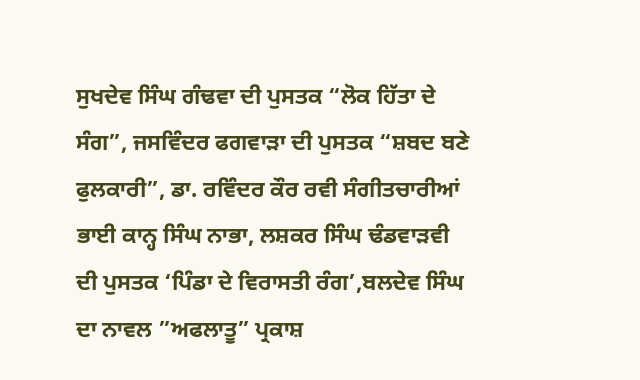ਸੁਖਦੇਵ ਸਿੰਘ ਗੰਢਵਾ ਦੀ ਪੁਸਤਕ “ਲੋਕ ਹਿੱਤਾ ਦੇ ਸੰਗ”, ਜਸਵਿੰਦਰ ਫਗਵਾੜਾ ਦੀ ਪੁਸਤਕ “ਸ਼ਬਦ ਬਣੇ ਫੁਲਕਾਰੀ”, ਡਾ. ਰਵਿੰਦਰ ਕੌਰ ਰਵੀ ਸੰਗੀਤਚਾਰੀਆਂ ਭਾਈ ਕਾਨ੍ਹ ਸਿੰਘ ਨਾਭਾ, ਲਸ਼ਕਰ ਸਿੰਘ ਢੰਡਵਾੜਵੀ ਦੀ ਪੁਸਤਕ ‘ਪਿੰਡਾ ਦੇ ਵਿਰਾਸਤੀ ਰੰਗ’,ਬਲਦੇਵ ਸਿੰਘ ਦਾ ਨਾਵਲ ”ਅਫਲਾਤੂ” ਪ੍ਰਕਾਸ਼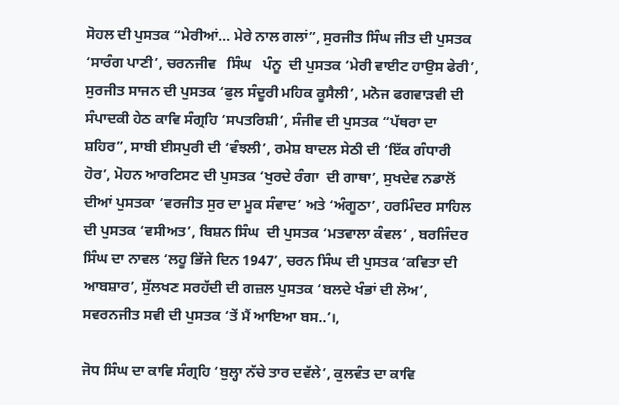ਸੋਹਲ ਦੀ ਪੁਸਤਕ “ਮੇਰੀਆਂ… ਮੇਰੇ ਨਾਲ ਗਲਾਂ”, ਸੁਰਜੀਤ ਸਿੰਘ ਜੀਤ ਦੀ ਪੁਸਤਕ ‘ਸਾਰੰਗ ਪਾਣੀ’, ਚਰਨਜੀਵ   ਸਿੰਘ   ਪੰਨੂ  ਦੀ ਪੁਸਤਕ ‘ਮੇਰੀ ਵਾਈਟ ਹਾਉਸ ਫੇਰੀ’, ਸੁਰਜੀਤ ਸਾਜਨ ਦੀ ਪੁਸਤਕ ‘ਫੁਲ ਸੰਦੂਰੀ ਮਹਿਕ ਕੂਸੈਲੀ’, ਮਨੋਜ ਫਗਵਾੜਵੀ ਦੀ ਸੰਪਾਦਕੀ ਹੇਠ ਕਾਵਿ ਸੰਗ੍ਰਹਿ ‘ਸਪਤਰਿਸ਼ੀ’, ਸੰਜੀਵ ਦੀ ਪੁਸਤਕ “ਪੱਥਰਾ ਦਾ ਸ਼ਹਿਰ”, ਸਾਬੀ ਈਸਪੁਰੀ ਦੀ ‘ਵੰਝਲੀ’, ਰਮੇਸ਼ ਬਾਦਲ ਸੇਠੀ ਦੀ ‘ਇੱਕ ਗੰਧਾਰੀ ਹੋਰ’, ਮੋਹਨ ਆਰਟਿਸਟ ਦੀ ਪੁਸਤਕ ‘ਖੁਰਦੇ ਰੰਗਾ  ਦੀ ਗਾਥਾ’, ਸੁਖਦੇਵ ਨਡਾਲੋਂ ਦੀਆਂ ਪੁਸਤਕਾ ‘ਵਰਜੀਤ ਸੁਰ ਦਾ ਮੂਕ ਸੰਵਾਦ’ ਅਤੇ ‘ਅੰਗੂਠਾ’, ਹਰਮਿੰਦਰ ਸਾਹਿਲ ਦੀ ਪੁਸਤਕ ‘ਵਸੀਅਤ’, ਬਿਸ਼ਨ ਸਿੰਘ  ਦੀ ਪੁਸਤਕ ‘ਮਤਵਾਲਾ ਕੰਵਲ’ , ਬਰਜਿੰਦਰ ਸਿੰਘ ਦਾ ਨਾਵਲ ‘ਲਹੂ ਭਿੱਜੇ ਦਿਨ 1947’, ਚਰਨ ਸਿੰਘ ਦੀ ਪੁਸਤਕ ‘ਕਵਿਤਾ ਦੀ ਆਬਸ਼ਾਰ’, ਸੁੱਲਖਣ ਸਰਹੱਦੀ ਦੀ ਗਜ਼ਲ ਪੁਸਤਕ ‘ਬਲਦੇ ਖੰਭਾਂ ਦੀ ਲੋਅ’, ਸਵਰਨਜੀਤ ਸਵੀ ਦੀ ਪੁਸਤਕ ‘ਤੇਂ ਮੈਂ ਆਇਆ ਬਸ..’।,

ਜੋਧ ਸਿੰਘ ਦਾ ਕਾਵਿ ਸੰਗ੍ਰਹਿ ‘ਬੁਲ੍ਹਾ ਨੱਚੇ ਤਾਰ ਦਵੱਲੇ’, ਕੁਲਵੰਤ ਦਾ ਕਾਵਿ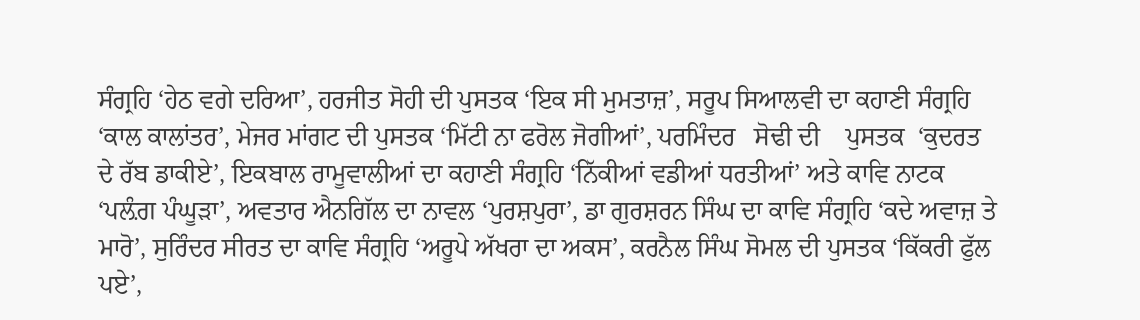ਸੰਗ੍ਰਹਿ ‘ਹੇਠ ਵਗੇ ਦਰਿਆ’, ਹਰਜੀਤ ਸੋਹੀ ਦੀ ਪੁਸਤਕ ‘ਇਕ ਸੀ ਮੁਮਤਾਜ਼’, ਸਰੂਪ ਸਿਆਲਵੀ ਦਾ ਕਹਾਣੀ ਸੰਗ੍ਰਹਿ ‘ਕਾਲ ਕਾਲਾਂਤਰ’, ਮੇਜਰ ਮਾਂਗਟ ਦੀ ਪੁਸਤਕ ‘ਮਿੱਟੀ ਨਾ ਫਰੋਲ ਜੋਗੀਆਂ’, ਪਰਮਿੰਦਰ   ਸੋਢੀ ਦੀ    ਪੁਸਤਕ  ‘ਕੁਦਰਤ ਦੇ ਰੱਬ ਡਾਕੀਏ’, ਇਕਬਾਲ ਰਾਮੂਵਾਲੀਆਂ ਦਾ ਕਹਾਣੀ ਸੰਗ੍ਰਹਿ ‘ਨਿੱਕੀਆਂ ਵਡੀਆਂ ਧਰਤੀਆਂ’ ਅਤੇ ਕਾਵਿ ਨਾਟਕ ‘ਪਲ਼ੰਗ ਪੰਘੂੜਾ’, ਅਵਤਾਰ ਐਨਗਿੱਲ ਦਾ ਨਾਵਲ ‘ਪੁਰਸ਼ਪੁਰਾ’, ਡਾ ਗੁਰਸ਼ਰਨ ਸਿੰਘ ਦਾ ਕਾਵਿ ਸੰਗ੍ਰਹਿ ‘ਕਦੇ ਅਵਾਜ਼ ਤੇ ਮਾਰੋ’, ਸੁਰਿੰਦਰ ਸੀਰਤ ਦਾ ਕਾਵਿ ਸੰਗ੍ਰਹਿ ‘ਅਰੂਪੇ ਅੱਖਰਾ ਦਾ ਅਕਸ’, ਕਰਨੈਲ ਸਿੰਘ ਸੋਮਲ ਦੀ ਪੁਸਤਕ ‘ਕਿੱਕਰੀ ਫੁੱਲ ਪਏ’,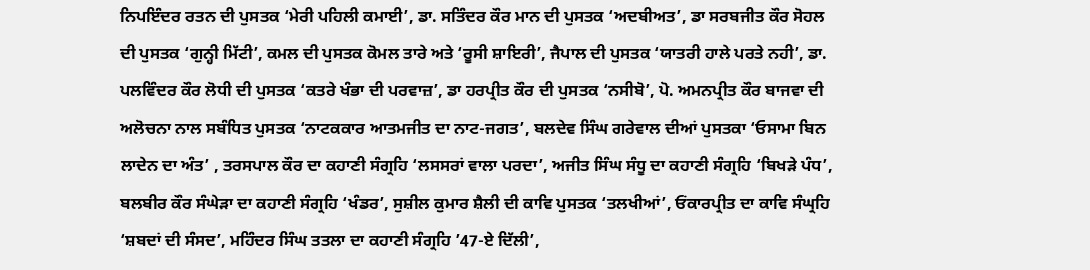ਨਿਪਇੰਦਰ ਰਤਨ ਦੀ ਪੁਸਤਕ ‘ਮੇਰੀ ਪਹਿਲੀ ਕਮਾਈ’, ਡਾ. ਸਤਿੰਦਰ ਕੌਰ ਮਾਨ ਦੀ ਪੁਸਤਕ ‘ਅਦਬੀਅਤ’, ਡਾ ਸਰਬਜੀਤ ਕੌਰ ਸੋਹਲ ਦੀ ਪੁਸਤਕ ‘ਗੁਨ੍ਹੀ ਮਿੱਟੀ’, ਕਮਲ ਦੀ ਪੁਸਤਕ ਕੋਮਲ ਤਾਰੇ ਅਤੇ ‘ਰੂਸੀ ਸ਼ਾਇਰੀ’, ਜੈਪਾਲ ਦੀ ਪੁਸਤਕ ‘ਯਾਤਰੀ ਹਾਲੇ ਪਰਤੇ ਨਹੀ’, ਡਾ. ਪਲਵਿੰਦਰ ਕੌਰ ਲੋਧੀ ਦੀ ਪੁਸਤਕ ‘ਕਤਰੇ ਖੰਭਾ ਦੀ ਪਰਵਾਜ਼’, ਡਾ ਹਰਪ੍ਰੀਤ ਕੌਰ ਦੀ ਪੁਸਤਕ ‘ਨਸੀਬੋ’, ਪੋ. ਅਮਨਪ੍ਰੀਤ ਕੌਰ ਬਾਜਵਾ ਦੀ ਅਲੋਚਨਾ ਨਾਲ ਸਬੰਧਿਤ ਪੁਸਤਕ ‘ਨਾਟਕਕਾਰ ਆਤਮਜੀਤ ਦਾ ਨਾਟ-ਜਗਤ’, ਬਲਦੇਵ ਸਿੰਘ ਗਰੇਵਾਲ ਦੀਆਂ ਪੁਸਤਕਾ ‘ਓਸਾਮਾ ਬਿਨ ਲਾਦੇਨ ਦਾ ਅੰਤ’ , ਤਰਸਪਾਲ ਕੌਰ ਦਾ ਕਹਾਣੀ ਸੰਗ੍ਰਹਿ ‘ਲਸਸਰਾਂ ਵਾਲਾ ਪਰਦਾ’, ਅਜੀਤ ਸਿੰਘ ਸੰਧੂ ਦਾ ਕਹਾਣੀ ਸੰਗ੍ਰਹਿ ‘ਬਿਖੜੇ ਪੰਧ’, ਬਲਬੀਰ ਕੌਰ ਸੰਘੇੜਾ ਦਾ ਕਹਾਣੀ ਸੰਗ੍ਰਹਿ ‘ਖੰਡਰ’, ਸੁਸ਼ੀਲ ਕੁਮਾਰ ਸ਼ੈਲੀ ਦੀ ਕਾਵਿ ਪੁਸਤਕ ‘ਤਲਖੀਆਂ’, ਓਂਕਾਰਪ੍ਰੀਤ ਦਾ ਕਾਵਿ ਸੰਘ੍ਰਹਿ ‘ਸ਼ਬਦਾਂ ਦੀ ਸੰਸਦ’, ਮਹਿੰਦਰ ਸਿੰਘ ਤਤਲਾ ਦਾ ਕਹਾਣੀ ਸੰਗ੍ਰਹਿ ’47-ਏ ਦਿੱਲੀ’,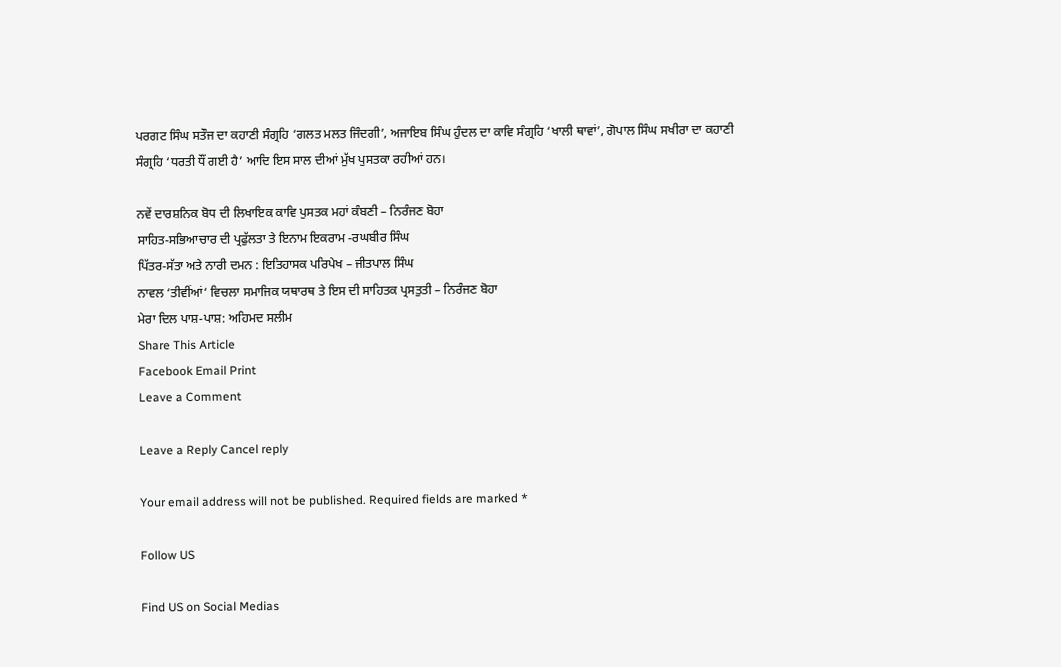ਪਰਗਟ ਸਿੰਘ ਸਤੌਜ ਦਾ ਕਹਾਣੀ ਸੰਗ੍ਰਹਿ ‘ਗਲਤ ਮਲਤ ਜਿੰਦਗੀ’, ਅਜਾਇਬ ਸਿੰਘ ਹੁੰਦਲ ਦਾ ਕਾਵਿ ਸੰਗ੍ਰਹਿ ‘ਖਾਲੀ ਥਾਵਾਂ’, ਗੋਪਾਲ ਸਿੰਘ ਸਖੀਰਾ ਦਾ ਕਹਾਣੀ ਸੰਗ੍ਰਹਿ ‘ਧਰਤੀ ਧੌਂ ਗਈ ਹੈ’ ਆਦਿ ਇਸ ਸਾਲ ਦੀਆਂ ਮੁੱਖ ਪੁਸਤਕਾ ਰਹੀਆਂ ਹਨ।

ਨਵੇਂ ਦਾਰਸ਼ਨਿਕ ਬੋਧ ਦੀ ਲਿਖਾਇਕ ਕਾਵਿ ਪੁਸਤਕ ਮਹਾਂ ਕੰਬਣੀ – ਨਿਰੰਜਣ ਬੋਹਾ
ਸਾਹਿਤ-ਸਭਿਆਚਾਰ ਦੀ ਪ੍ਰਫੁੱਲਤਾ ਤੇ ਇਨਾਮ ਇਕਰਾਮ -ਰਘਬੀਰ ਸਿੰਘ
ਪਿੱਤਰ-ਸੱਤਾ ਅਤੇ ਨਾਰੀ ਦਮਨ : ਇਤਿਹਾਸਕ ਪਰਿਪੇਖ – ਜੀਤਪਾਲ ਸਿੰਘ
ਨਾਵਲ ‘ਤੀਵੀਂਆਂ‘ ਵਿਚਲਾ ਸਮਾਜਿਕ ਯਥਾਰਥ ਤੇ ਇਸ ਦੀ ਸਾਹਿਤਕ ਪ੍ਰਸਤੁਤੀ – ਨਿਰੰਜਣ ਬੋਹਾ
ਮੇਰਾ ਦਿਲ ਪਾਸ਼-ਪਾਸ਼: ਅਹਿਮਦ ਸਲੀਮ
Share This Article
Facebook Email Print
Leave a Comment

Leave a Reply Cancel reply

Your email address will not be published. Required fields are marked *

Follow US

Find US on Social Medias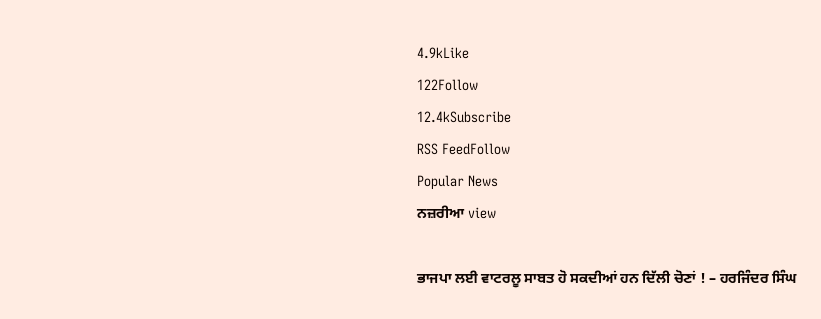4.9kLike
122Follow
12.4kSubscribe
RSS FeedFollow
Popular News
ਨਜ਼ਰੀਆ view

ਭਾਜਪਾ ਲਈ ਵਾਟਰਲੂ ਸਾਬਤ ਹੋ ਸਕਦੀਆਂ ਹਨ ਦਿੱਲੀ ਚੋਣਾਂ ! – ਹਰਜਿੰਦਰ ਸਿੰਘ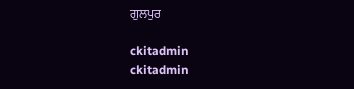ਗੁਲਪੁਰ

ckitadmin
ckitadmin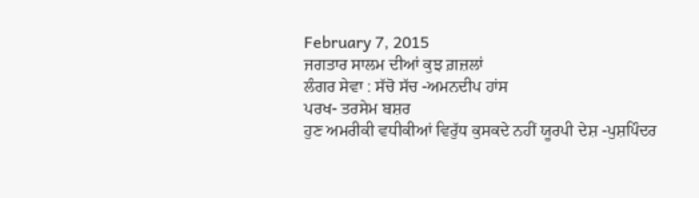February 7, 2015
ਜਗਤਾਰ ਸਾਲਮ ਦੀਆਂ ਕੁਝ ਗ਼ਜ਼ਲਾਂ
ਲੰਗਰ ਸੇਵਾ : ਸੱਚੋ ਸੱਚ -ਅਮਨਦੀਪ ਹਾਂਸ
ਪਰਖ- ਤਰਸੇਮ ਬਸ਼ਰ
ਹੁਣ ਅਮਰੀਕੀ ਵਧੀਕੀਆਂ ਵਿਰੁੱਧ ਕੁਸਕਦੇ ਨਹੀਂ ਯੂਰਪੀ ਦੇਸ਼ -ਪੁਸ਼ਪਿੰਦਰ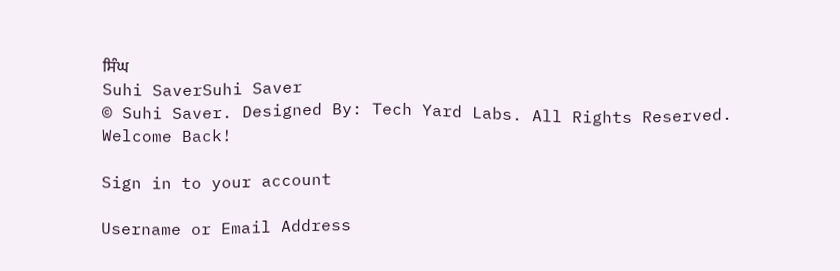ਸਿੰਘ
Suhi SaverSuhi Saver
© Suhi Saver. Designed By: Tech Yard Labs. All Rights Reserved.
Welcome Back!

Sign in to your account

Username or Email Address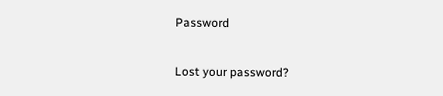Password

Lost your password?